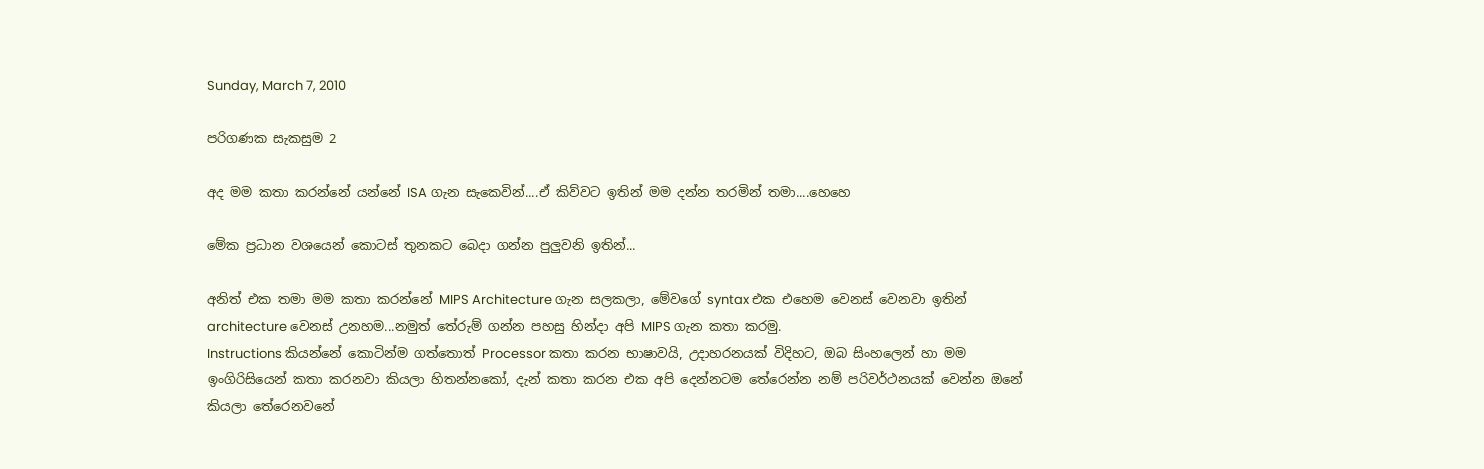Sunday, March 7, 2010

පරිගණක සැකසුම 2

අද මම කතා කරන්නේ යන්නේ ISA ගැන සැකෙවින්....ඒ කිව්වට ඉතින් මම දන්න තරමින් තමා....හෙහෙ

මේක ප්‍රධාන වශයෙන් කොටස් තුනකට බෙදා ගන්න පුලුවනි ඉතින්...

අනිත් එක තමා මම කතා කරන්නේ MIPS Architecture ගැන සලකලා, මේවගේ syntax එක එහෙම වෙනස් වෙනවා ඉතින් architecture වෙනස් උනහම...නමුත් තේරුම් ගන්න පහසු හින්දා අපි MIPS ගැන කතා කරමු.
Instructions කියන්නේ කොටින්ම ගත්තොත් Processor කතා කරන භාෂාවයි, උදාහරනයක් විදිහට, ඔබ සිංහලෙන් හා මම ඉංගිරිසියෙන් කතා කරනවා කියලා හිතන්නකෝ, දැන් කතා කරන එක අපි දෙන්නටම තේරෙන්න නම් පරිවර්ථනයක් වෙන්න ඔනේ කියලා තේරෙනවනේ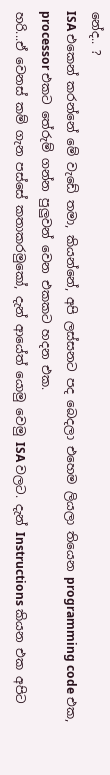නේද.. ?
ISA එකෙන් කරන්නේ මේ වැඩේ තමා, කියන්නේ, අපි ලස්සනට පද බෙදලා එහෙම ලියලා තියෙන programming code එක, processor එකට තේරුම් ගන්න පුලුවන් වෙන එකකට හදන එක.
හරි...ඒ වෙනස් කම් ගැන පස්සේ කතාකරමුකෝ, දැන් ආයේත් යොමු වෙමු ISA වලට. දැන් Instructions කියන එක අපිට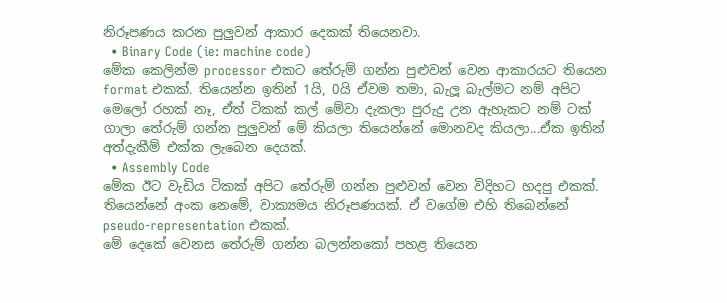නිරූපණය කරන පුලුවන් ආකාර දෙකක් තියෙනවා.
  • Binary Code (ie: machine code)
මේක කෙලින්ම processor එකට තේරුම් ගන්න පුළුවන් වෙන ආකාරයට තියෙන format එකක්. තියෙන්න ඉතින් 1යි, 0යි ඒවම තමා, බැලූ බැල්මට නම් අපිට මෙලෝ රහක් නෑ, ඒත් ටිකක් කල් මේවා දැකලා පුරුදු උන ඇහැකට නම් ටක් ගාලා තේරුම් ගන්න පුලුවන් මේ කියලා තියෙන්නේ මොනවද කියලා...ඒක ඉතින් අත්දැකීම් එක්ක ලැබෙන දෙයක්.
  • Assembly Code
මේක ඊට වැඩිය ටිකක් අපිට තේරුම් ගන්න පුළුවන් වෙන විදිහට හදපු එකක්. තියෙන්නේ අංක නෙමේ, වාක්‍යමය නිරූපණයක්. ඒ වගේම එහි තිබෙන්නේ pseudo-representation එකක්.
මේ දෙකේ වෙනස තේරුම් ගන්න බලන්නකෝ පහළ තියෙන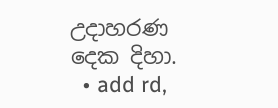උදාහරණ දෙක දිහා.
  • add rd,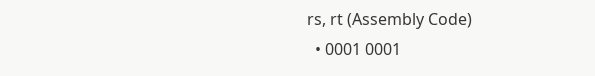rs, rt (Assembly Code)
  • 0001 0001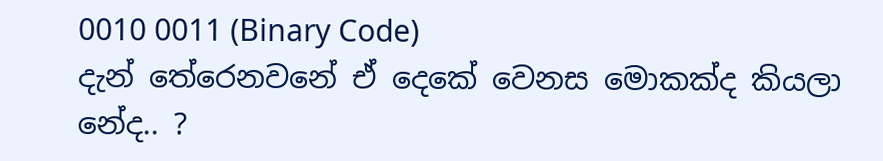0010 0011 (Binary Code)
දැන් තේරෙනවනේ ඒ දෙකේ වෙනස මොකක්ද කියලා නේද.. ?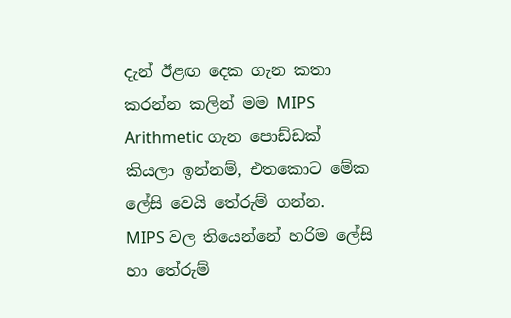දැන් ඊළඟ දෙක ගැන කතා කරන්න කලින් මම MIPS Arithmetic ගැන පොඩ්ඩක් කියලා ඉන්නම්, එතකොට මේක ලේසි වෙයි තේරුම් ගන්න.
MIPS වල තියෙන්නේ හරිම ලේසි හා තේරුම්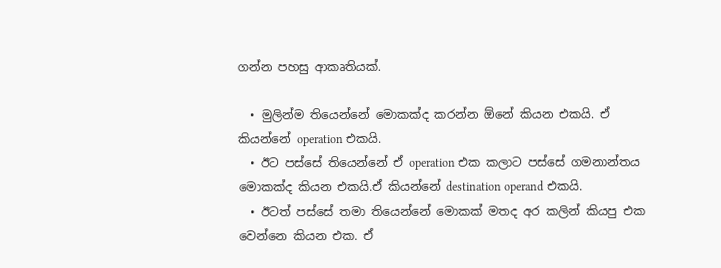ගන්න පහසු ආකෘතියක්.

  • මුලින්ම තියෙන්නේ මොකක්ද කරන්න ඕනේ කියන එකයි. ඒ කියන්නේ operation එකයි.
  • ඊට පස්සේ තියෙන්නේ ඒ operation එක කලාට පස්සේ ගමනාන්තය මොකක්ද කියන එකයි.ඒ කියන්නේ destination operand එකයි.
  • ඊටත් පස්සේ තමා තියෙන්නේ මොකක් මතද අර කලින් කියපු එක වෙන්නෙ කියන එක. ඒ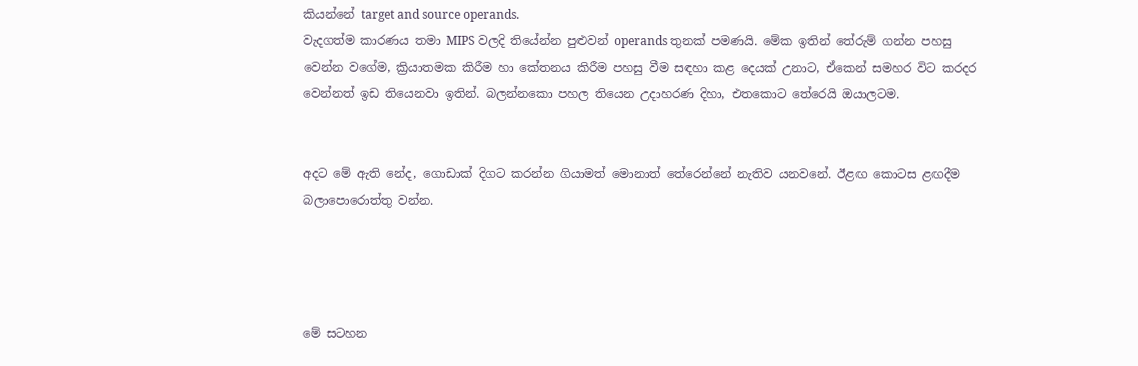කියන්නේ target and source operands.
වැදගත්ම කාරණය තමා MIPS වලදි තියේන්න පුළුවන් operands තුනක් පමණයි. මේක ඉතින් තේරුම් ගන්න පහසු වෙන්න වගේම, ක්‍රියාතමක කිරීම හා කේතනය කිරීම පහසු වීම සඳහා කළ දෙයක් උනාට, ඒකෙන් සමහර විට කරදර වෙන්නත් ඉඩ තියෙනවා ඉතින්. බලන්නකො පහල තියෙන උදාහරණ දිහා, එතකොට තේරෙයි ඔයාලටම.


අදට මේ ඇති නේද, ගොඩාක් දිගට කරන්න ගියාමත් මොනාත් තේරෙන්නේ නැතිව යනවනේ. ඊළඟ කොටස ළඟදීම බලාපොරොත්තු වන්න.




මේ සටහන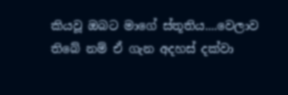කියවූ ඔබට මාගේ ස්තූතිය....වෙලාව තිබේ නම් ඒ ගැන අදහස් දක්වා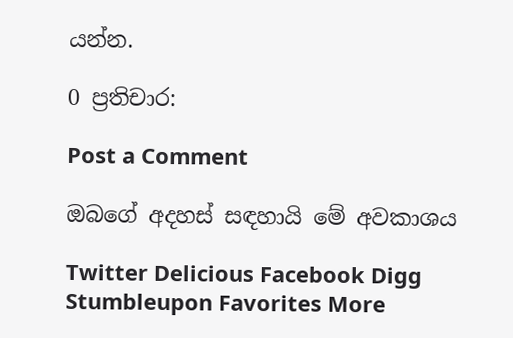යන්න.

0 ප්‍රතිචාර:

Post a Comment

ඔබගේ අදහස් සඳහායි මේ අවකාශය

Twitter Delicious Facebook Digg Stumbleupon Favorites More